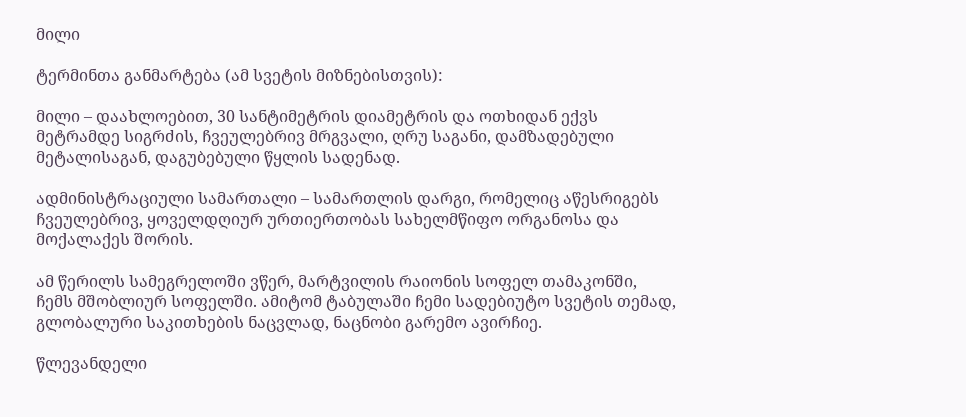მილი

ტერმინთა განმარტება (ამ სვეტის მიზნებისთვის):

მილი – დაახლოებით, 30 სანტიმეტრის დიამეტრის და ოთხიდან ექვს მეტრამდე სიგრძის, ჩვეულებრივ მრგვალი, ღრუ საგანი, დამზადებული მეტალისაგან, დაგუბებული წყლის სადენად.

ადმინისტრაციული სამართალი – სამართლის დარგი, რომელიც აწესრიგებს ჩვეულებრივ, ყოველდღიურ ურთიერთობას სახელმწიფო ორგანოსა და მოქალაქეს შორის.

ამ წერილს სამეგრელოში ვწერ, მარტვილის რაიონის სოფელ თამაკონში, ჩემს მშობლიურ სოფელში. ამიტომ ტაბულაში ჩემი სადებიუტო სვეტის თემად, გლობალური საკითხების ნაცვლად, ნაცნობი გარემო ავირჩიე.

წლევანდელი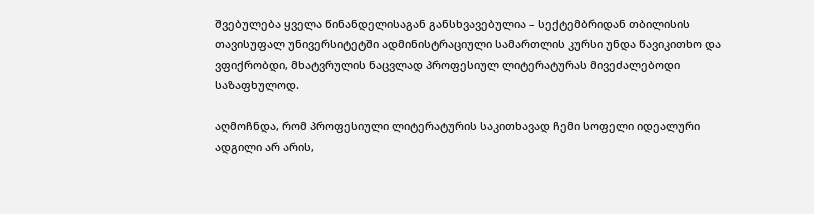შვებულება ყველა წინანდელისაგან განსხვავებულია – სექტემბრიდან თბილისის თავისუფალ უნივერსიტეტში ადმინისტრაციული სამართლის კურსი უნდა წავიკითხო და ვფიქრობდი, მხატვრულის ნაცვლად პროფესიულ ლიტერატურას მივეძალებოდი საზაფხულოდ.

აღმოჩნდა, რომ პროფესიული ლიტერატურის საკითხავად ჩემი სოფელი იდეალური ადგილი არ არის,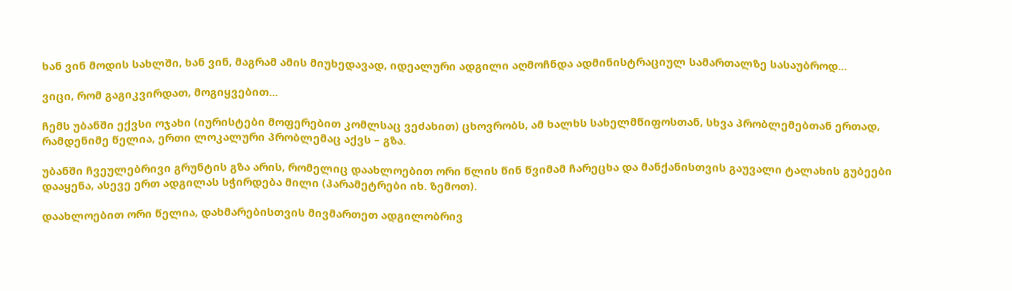ხან ვინ მოდის სახლში, ხან ვინ, მაგრამ ამის მიუხედავად, იდეალური ადგილი აღმოჩნდა ადმინისტრაციულ სამართალზე სასაუბროდ...

ვიცი, რომ გაგიკვირდათ, მოგიყვებით...

ჩემს უბანში ექვსი ოჯახი (იურისტები მოფერებით კომლსაც ვეძახით) ცხოვრობს, ამ ხალხს სახელმწიფოსთან, სხვა პრობლემებთან ერთად, რამდენიმე წელია, ერთი ლოკალური პრობლემაც აქვს – გზა.

უბანში ჩვეულებრივი გრუნტის გზა არის, რომელიც დაახლოებით ორი წლის წინ წვიმამ ჩარეცხა და მანქანისთვის გაუვალი ტალახის გუბეები დააყენა, ასევე ერთ ადგილას სჭირდება მილი (პარამეტრები იხ. ზემოთ).

დაახლოებით ორი წელია, დახმარებისთვის მივმართეთ ადგილობრივ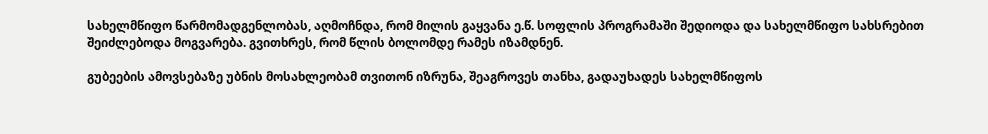სახელმწიფო წარმომადგენლობას, აღმოჩნდა, რომ მილის გაყვანა ე.წ. სოფლის პროგრამაში შედიოდა და სახელმწიფო სახსრებით შეიძლებოდა მოგვარება. გვითხრეს, რომ წლის ბოლომდე რამეს იზამდნენ.

გუბეების ამოვსებაზე უბნის მოსახლეობამ თვითონ იზრუნა, შეაგროვეს თანხა, გადაუხადეს სახელმწიფოს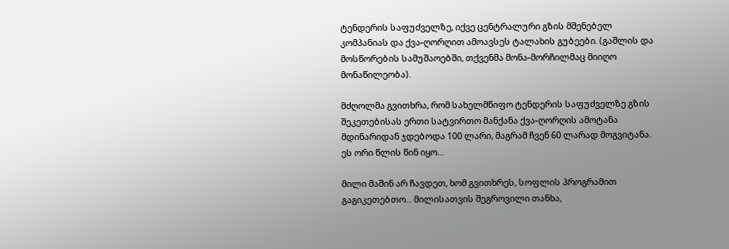ტენდერის საფუძველზე, იქვე ცენტრალური გზის მშენებელ კომპანიას და ქვა-ღორღით ამოავსეს ტალახის გუბეები. (გაშლის და მოსწორების სამუშაოებში, თქვენმა მონა-მორჩილმაც მიიღო მონაწილეობა).

მძღოლმა გვითხრა, რომ სახელმწიფო ტენდერის საფუძველზე გზის შეკეთებისას ერთი სატვირთო მანქანა ქვა-ღორღის ამოტანა მდინარიდან ჯდებოდა 100 ლარი, მაგრამ ჩვენ 60 ლარად მოგვიტანა.
ეს ორი წლის წინ იყო...

მილი მაშინ არ ჩავდეთ, ხომ გვითხრეს, სოფლის პროგრამით გაგიკეთებთო... მილისათვის შეგროვილი თანხა,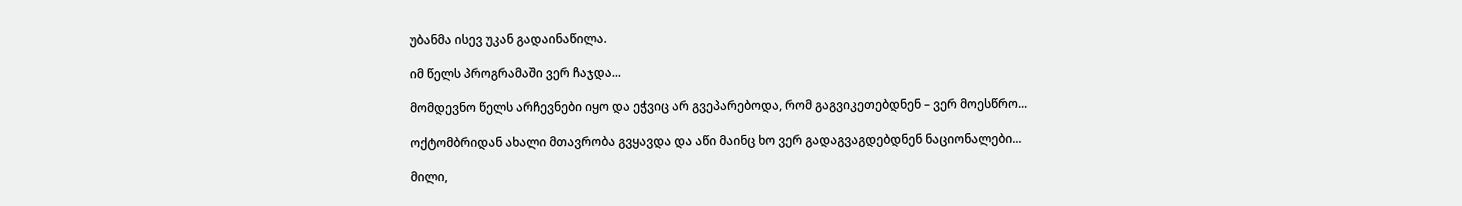უბანმა ისევ უკან გადაინაწილა.

იმ წელს პროგრამაში ვერ ჩაჯდა...

მომდევნო წელს არჩევნები იყო და ეჭვიც არ გვეპარებოდა, რომ გაგვიკეთებდნენ – ვერ მოესწრო...

ოქტომბრიდან ახალი მთავრობა გვყავდა და აწი მაინც ხო ვერ გადაგვაგდებდნენ ნაციონალები...

მილი,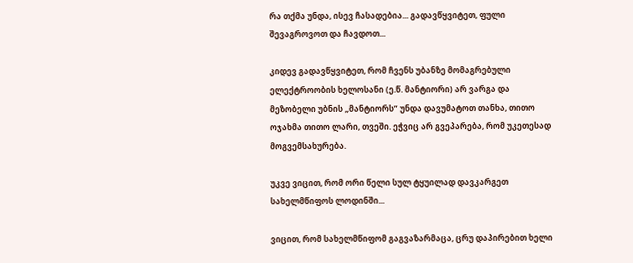რა თქმა უნდა, ისევ ჩასადებია... გადავწყვიტეთ, ფული შევაგროვოთ და ჩავდოთ...

კიდევ გადავწყვიტეთ, რომ ჩვენს უბანზე მომაგრებული ელექტროობის ხელოსანი (ე.წ. მანტიორი) არ ვარგა და მეზობელი უბნის „მანტიორს” უნდა დავუმატოთ თანხა, თითო ოჯახმა თითო ლარი, თვეში. ეჭვიც არ გვეპარება, რომ უკეთესად მოგვემსახურება.

უკვე ვიცით, რომ ორი წელი სულ ტყუილად დავკარგეთ სახელმწიფოს ლოდინში...

ვიცით, რომ სახელმწიფომ გაგვაზარმაცა, ცრუ დაპირებით ხელი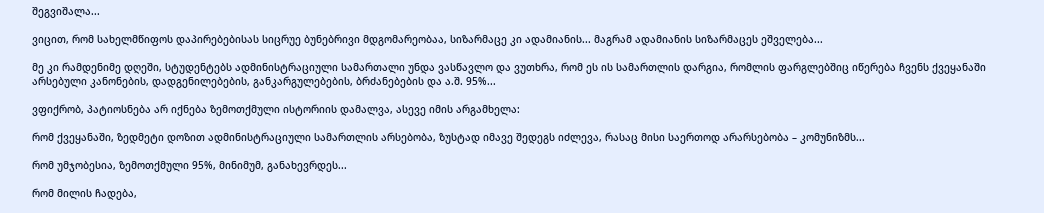შეგვიშალა...

ვიცით, რომ სახელმწიფოს დაპირებებისას სიცრუე ბუნებრივი მდგომარეობაა, სიზარმაცე კი ადამიანის... მაგრამ ადამიანის სიზარმაცეს ეშველება...

მე კი რამდენიმე დღეში, სტუდენტებს ადმინისტრაციული სამართალი უნდა ვასწავლო და ვუთხრა, რომ ეს ის სამართლის დარგია, რომლის ფარგლებშიც იწერება ჩვენს ქვეყანაში არსებული კანონების, დადგენილებების, განკარგულებების, ბრძანებების და ა.შ. 95%...

ვფიქრობ, პატიოსნება არ იქნება ზემოთქმული ისტორიის დამალვა, ასევე იმის არგამხელა:

რომ ქვეყანაში, ზედმეტი დოზით ადმინისტრაციული სამართლის არსებობა, ზუსტად იმავე შედეგს იძლევა, რასაც მისი საერთოდ არარსებობა – კომუნიზმს...

რომ უმჯობესია, ზემოთქმული 95%, მინიმუმ, განახევრდეს...

რომ მილის ჩადება,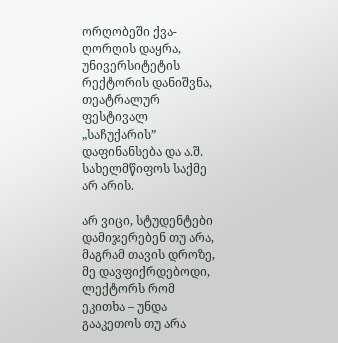ორღობეში ქვა-ღორღის დაყრა, უნივერსიტეტის რექტორის დანიშვნა, თეატრალურ ფესტივალ „საჩუქარის” დაფინანსება და ა.შ. სახელმწიფოს საქმე არ არის.

არ ვიცი, სტუდენტები დამიჯერებენ თუ არა, მაგრამ თავის დროზე, მე დავფიქრდებოდი, ლექტორს რომ ეკითხა – უნდა გააკეთოს თუ არა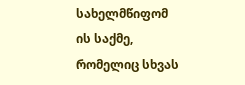სახელმწიფომ ის საქმე, რომელიც სხვას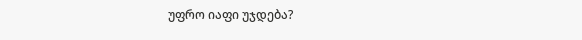უფრო იაფი უჯდება?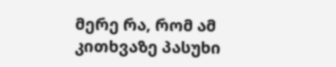მერე რა, რომ ამ კითხვაზე პასუხი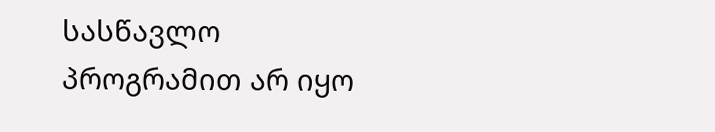სასწავლო პროგრამით არ იყო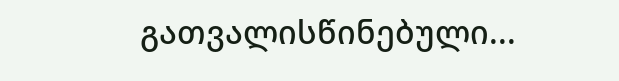გათვალისწინებული...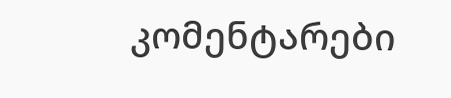კომენტარები